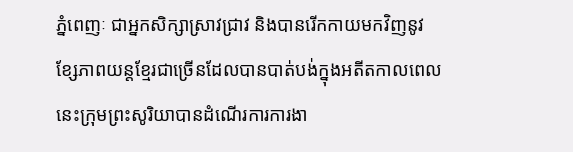ភ្នំពេញៈ ជាអ្នកសិក្សាស្រាវជ្រាវ និងបានរើកកាយមកវិញនូវខ្សែភាពយន្តខ្មែរជាច្រើនដែលបានបាត់បង់ក្នុងអតីតកាលពេលនេះក្រុមព្រះសូរិយាបានដំណើរការការងា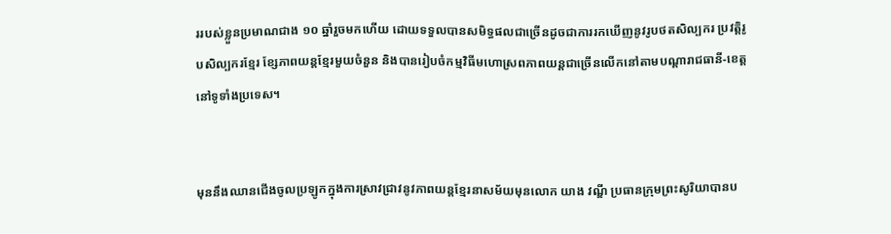ររបស់ខ្លួនប្រមាណជាង ១០ ឆ្នាំរួចមកហើយ ដោយទទួលបានសមិទ្ធផលជាច្រើនដូចជាការរកឃើញនូវរូបថតសិល្បករ ប្រវត្តិរូបសិល្បករខ្មែរ ខ្សែភាពយន្តខ្មែរមួយចំនួន និងបានរៀបចំកម្មវិធីមហោស្រពភាពយន្តជាច្រើនលើកនៅតាមបណ្តារាជធានី-ខេត្តនៅទូទាំងប្រទេស។


មុននឹងឈានជើងចូលប្រឡូកក្នុងការស្រាវជ្រាវនូវភាពយន្តខ្មែរនាសម័យមុនលោក យាង វណ្ឌី ប្រធានក្រុមព្រះសូរិយាបានប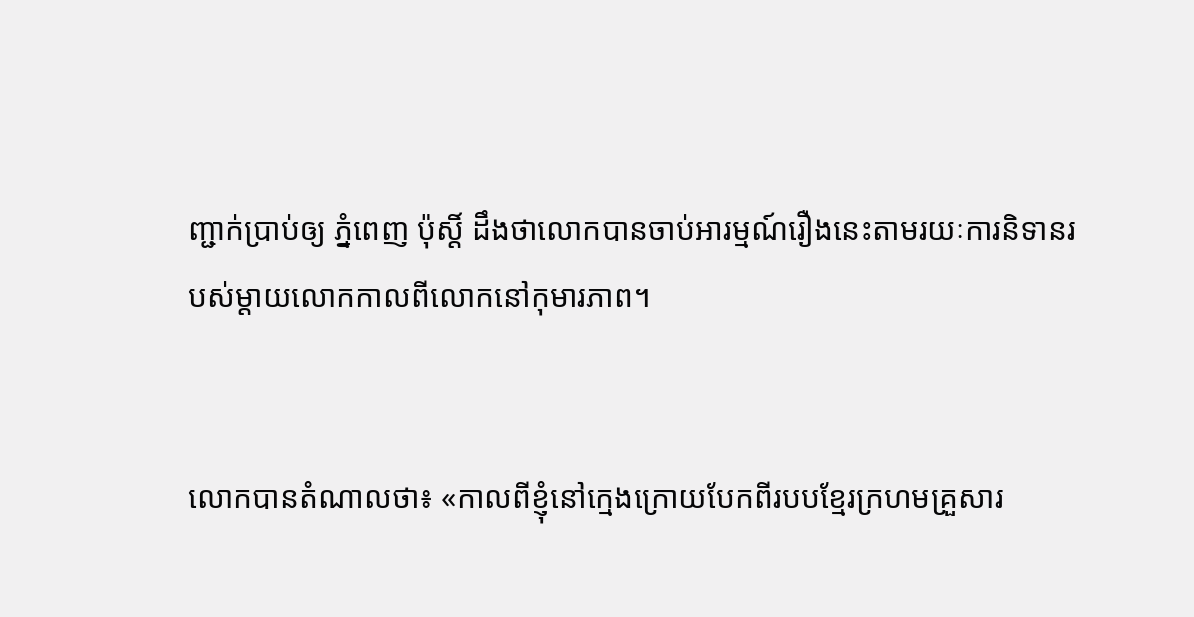ញ្ជាក់ប្រាប់ឲ្យ ភ្នំពេញ ប៉ុស្តិ៍ ដឹងថាលោកបានចាប់អារម្មណ៍រឿងនេះតាមរយៈការនិទានរបស់ម្តាយលោកកាលពីលោកនៅកុមារភាព។


លោកបានតំណាលថា៖ «កាលពីខ្ញុំនៅក្មេងក្រោយបែកពីរបបខ្មែរក្រហមគ្រួសារ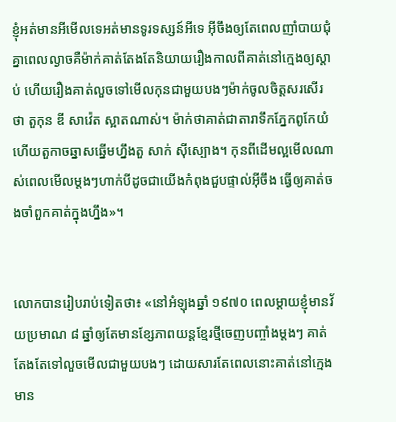ខ្ញុំអត់មានអីមើលទេអត់មានទូរទស្សន៍អីទេ អ៊ីចឹងឲ្យតែពេលញាំបាយជុំគ្នាពេលល្ងាចគឺម៉ាក់គាត់តែងតែនិយាយរឿងកាលពីគាត់នៅក្មេងឲ្យស្តាប់ ហើយរឿងគាត់លួចទៅមើលកុនជាមួយបងៗម៉ាក់ចូលចិត្តសរសើរថា តួកុន ឌី សាវ៉េត ស្អាតណាស់។ ម៉ាក់ថាគាត់ជាតារាទឹកភ្នែកពូកែយំ ហើយតួកាចឆ្នាសឆ្នើមហ្នឹងតួ សាក់ ស៊ីស្បោង។ កុនពីដើមល្អមើលណាស់ពេលមើលម្តងៗហាក់បីដូចជាយើងកំពុងជួបផ្ទាល់អ៊ីចឹង ធ្វើឲ្យគាត់ចងចាំពួកគាត់ក្នុងហ្នឹង»។


លោកបានរៀបរាប់ទៀតថា៖ «នៅអំឡុងឆ្នាំ ១៩៧០ ពេលម្ដាយខ្ញុំមានវ័យប្រមាណ ៨ ឆ្នាំឲ្យតែមានខ្សែភាពយន្តខ្មែរថ្មីចេញបញ្ចាំងម្តងៗ គាត់តែងតែទៅលួចមើលជាមួយបងៗ ដោយសារតែពេលនោះគាត់នៅក្មេងមាន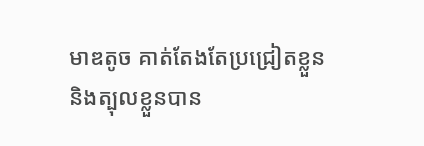មាឌតូច គាត់តែងតែប្រជ្រៀតខ្លួន និងត្បុលខ្លួនបាន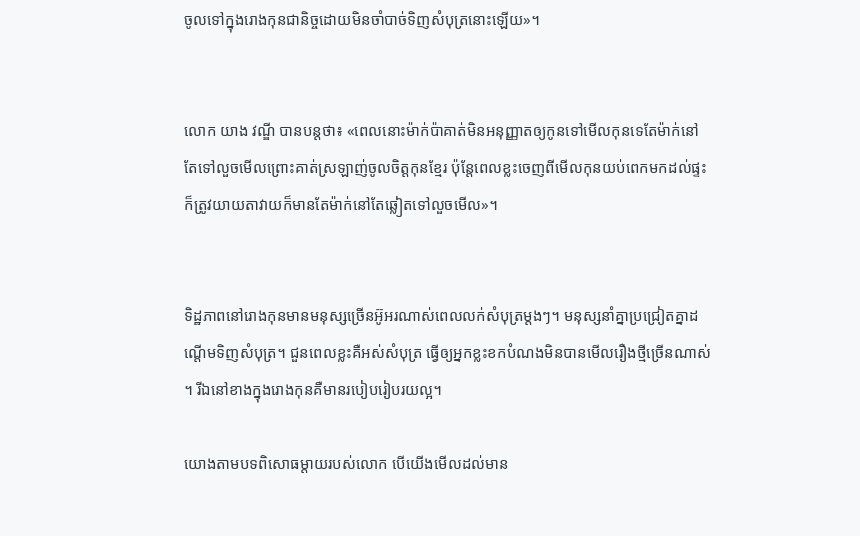ចូលទៅក្នុងរោងកុនជានិច្ចដោយមិនចាំបាច់ទិញសំបុត្រនោះឡើយ»។


លោក យាង វណ្ឌី បានបន្តថា៖ «ពេលនោះម៉ាក់ប៉ាគាត់មិនអនុញ្ញាតឲ្យកូនទៅមើលកុនទេតែម៉ាក់នៅតែទៅលួចមើលព្រោះគាត់ស្រឡាញ់ចូលចិត្តកុនខ្មែរ ប៉ុន្តែពេលខ្លះចេញពីមើលកុនយប់ពេកមកដល់ផ្ទះក៏ត្រូវយាយតាវាយក៏មានតែម៉ាក់នៅតែឆ្លៀតទៅលួចមើល»។


ទិដ្ឋភាពនៅរោងកុនមានមនុស្សច្រើនអ៊ូអរណាស់ពេលលក់សំបុត្រម្តងៗ។ មនុស្សនាំគ្នាប្រជ្រៀតគ្នាដណ្តើមទិញសំបុត្រ។ ជួនពេលខ្លះគឺអស់សំបុត្រ ធ្វើឲ្យអ្នកខ្លះខកបំណងមិនបានមើលរឿងថ្មីច្រើនណាស់។ រីឯនៅខាងក្នុងរោងកុនគឺមានរបៀបរៀបរយល្អ។

យោងតាមបទពិសោធម្ដាយរបស់លោក បើយើងមើលដល់មាន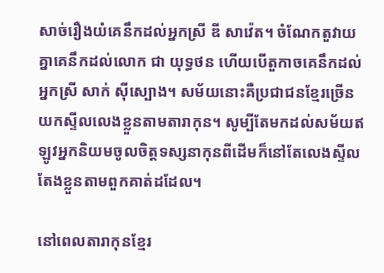សាច់រឿងយំគេនឹកដល់អ្នកស្រី ឌី សាវ៉េត។ ចំណែកតួវាយគ្នាគេនឹកដល់លោក ជា យុទ្ធថន ហើយបើតួកាចគេនឹកដល់អ្នកស្រី សាក់ ស៊ីស្បោង។ សម័យនោះគឺប្រជាជនខ្មែរច្រើនយកស្ទីលលេងខ្លួនតាមតារាកុន។ សូម្បីតែមកដល់សម័យឥឡូវអ្នកនិយមចូលចិត្តទស្សនាកុនពីដើមក៏នៅតែលេងស្ទីលតែងខ្លួនតាមពួកគាត់ដដែល។

នៅពេលតារាកុនខ្មែរ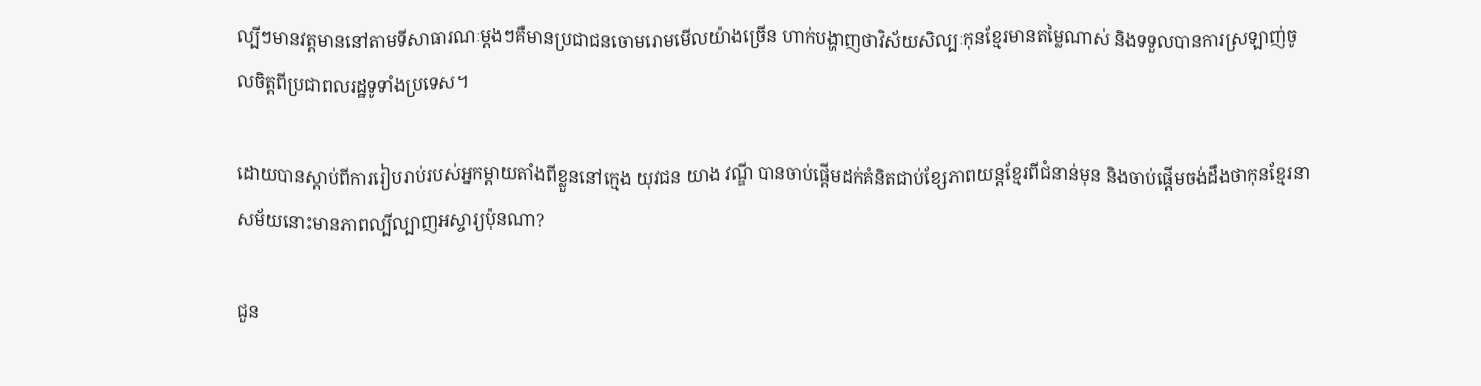ល្បីៗមានវត្តមាននៅតាមទីសាធារណៈម្តងៗគឺមានប្រជាជនចោមរោមមើលយ៉ាងច្រើន ហាក់បង្ហាញថាវិស័យសិល្បៈកុនខ្មែរមានតម្លៃណាស់ និងទទួលបានការស្រឡាញ់ចូលចិត្តពីប្រជាពលរដ្ឋទូទាំងប្រទេស។

ដោយបានស្តាប់ពីការរៀបរាប់របស់អ្នកម្តាយតាំងពីខ្លួននៅក្មេង យុវជន យាង វណ្ឌី បានចាប់ផ្តើមដក់គំនិតជាប់ខ្សែភាពយន្តខ្មែរពីជំនាន់មុន និងចាប់ផ្តើមចង់ដឹងថាកុនខែ្មរនាសម័យនោះមានភាពល្បីល្បាញអស្ចារ្យប៉ុនណា?

ជួន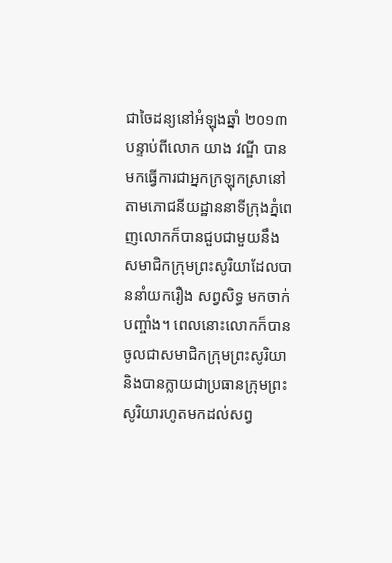ជាចៃដន្យនៅអំឡុងឆ្នាំ ២០១៣ បន្ទាប់ពីលោក យាង វណ្ឌី បានមកធ្វើការជាអ្នកក្រឡុកស្រានៅតាមភោជនីយដ្ឋាននាទីក្រុងភ្នំពេញលោកក៏បានជួបជាមួយនឹងសមាជិកក្រុមព្រះសូរិយាដែលបាននាំយករឿង សព្វសិទ្ធ មកចាក់បញ្ចាំង។ ពេលនោះលោកក៏បានចូលជាសមាជិកក្រុមព្រះសូរិយា និងបានក្លាយជាប្រធានក្រុមព្រះសូរិយារហូតមកដល់សព្វ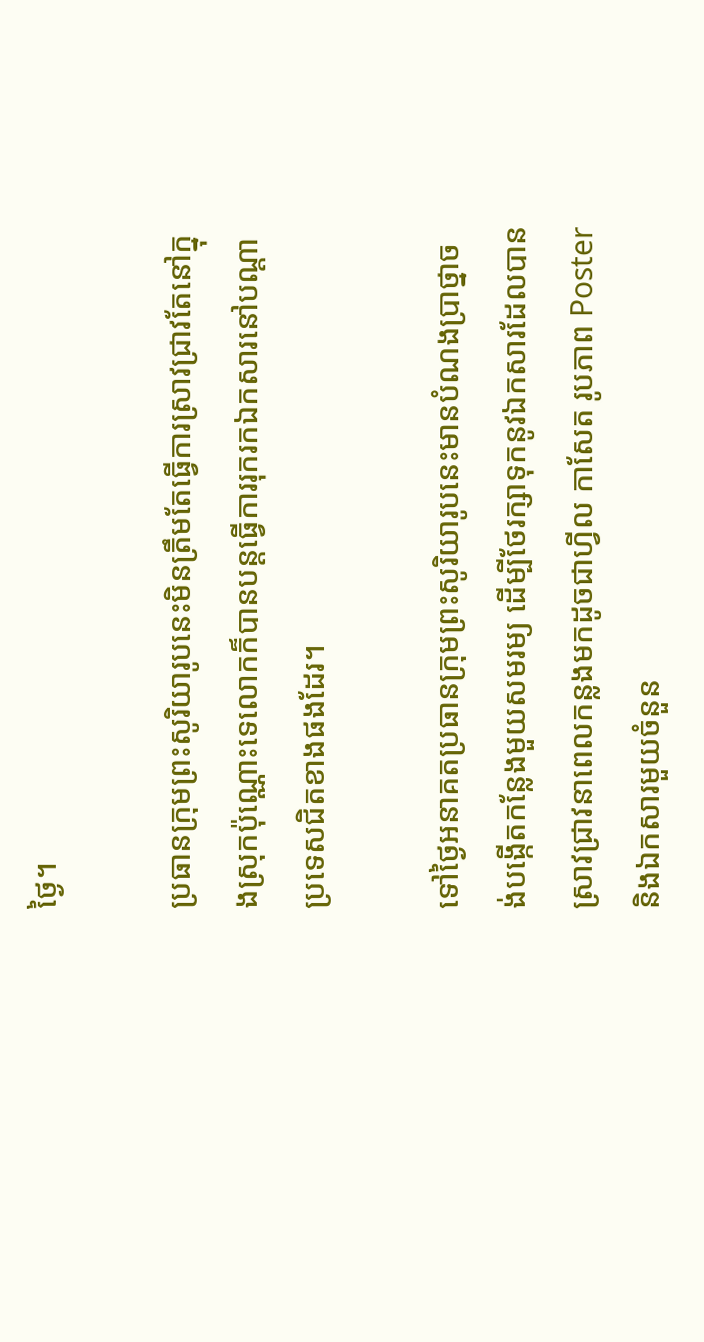ថ្ងៃ។

ប្រធានក្រុមព្រះសូរិយារូបនេះមិនត្រឹមតែធ្វើការស្រាវជ្រាវតែនៅក្នុងស្រុកប៉ុណ្ណោះទេលោកក៏បានបន្តធ្វើការរុករកឯកសារនៅបណ្តាប្រទេសជិតខាងផងដែរ។

ទៅថ្ងៃអនាគតប្រធានក្រុមព្រះសូរិយារូបនេះមានបំណងប្រាថ្នាចង់បង្កើតកន្លែងមួយសមរម្យ ដើម្បីថែរក្សាទុកនូវឯកសារដែលបានស្រាវជ្រាវនាពេលកន្លងមកដូចជាហ្វីល កាសែត រូបភាព Poster និងឯកសារមួយចំនួន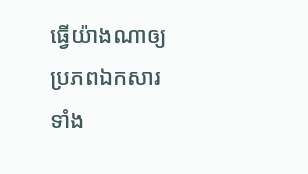ធ្វើយ៉ាងណាឲ្យប្រភពឯកសារទាំង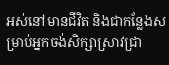អស់នៅមានជីវិត និងជាកន្លែងសម្រាប់អ្នកចង់សិក្សាស្រាវជ្រា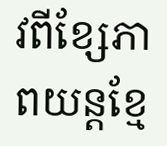វពីខ្សែភាពយន្តខ្មែ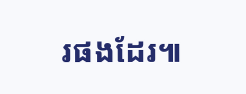រផងដែរ៕